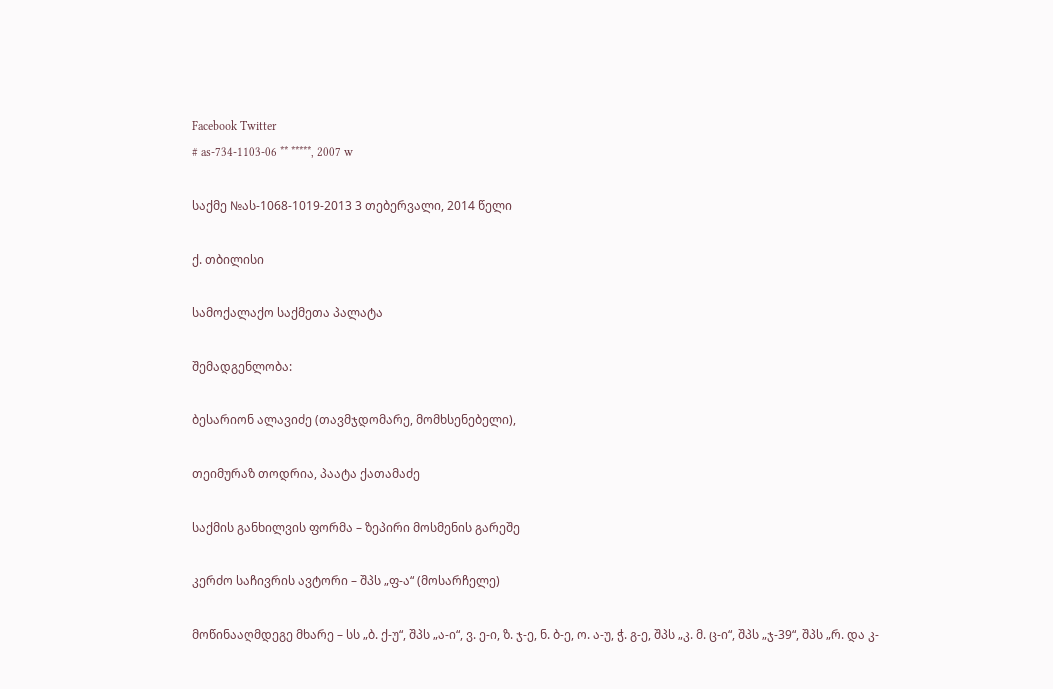Facebook Twitter
# as-734-1103-06 ** *****, 2007 w

საქმე №ას-1068-1019-2013 3 თებერვალი, 2014 წელი

ქ. თბილისი

სამოქალაქო საქმეთა პალატა

შემადგენლობა:

ბესარიონ ალავიძე (თავმჯდომარე, მომხსენებელი),

თეიმურაზ თოდრია, პაატა ქათამაძე

საქმის განხილვის ფორმა – ზეპირი მოსმენის გარეშე

კერძო საჩივრის ავტორი – შპს „ფ-ა“ (მოსარჩელე)

მოწინააღმდეგე მხარე – სს „ბ. ქ-უ“, შპს „ა-ი“, ვ. ე-ი, ზ. ჯ-ე, ნ. ბ-ე, ო. ა-უ, ჭ. გ-ე, შპს „კ. მ. ც-ი“, შპს „ჯ-39“, შპს „რ. და კ-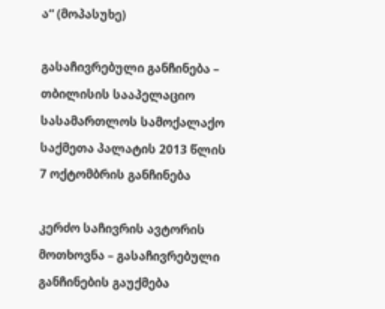ა“ (მოპასუხე)

გასაჩივრებული განჩინება – თბილისის სააპელაციო სასამართლოს სამოქალაქო საქმეთა პალატის 2013 წლის 7 ოქტომბრის განჩინება

კერძო საჩივრის ავტორის მოთხოვნა – გასაჩივრებული განჩინების გაუქმება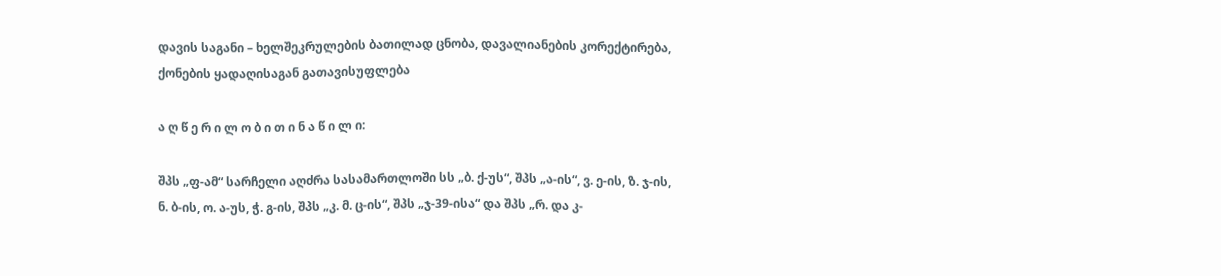დავის საგანი – ხელშეკრულების ბათილად ცნობა, დავალიანების კორექტირება, ქონების ყადაღისაგან გათავისუფლება

ა ღ წ ე რ ი ლ ო ბ ი თ ი ნ ა წ ი ლ ი:

შპს „ფ-ამ“ სარჩელი აღძრა სასამართლოში სს „ბ. ქ-უს“, შპს „ა-ის“, ვ. ე-ის, ზ. ჯ-ის, ნ. ბ-ის, ო. ა-უს, ჭ. გ-ის, შპს „კ. მ. ც-ის“, შპს „ჯ-39-ისა“ და შპს „რ. და კ-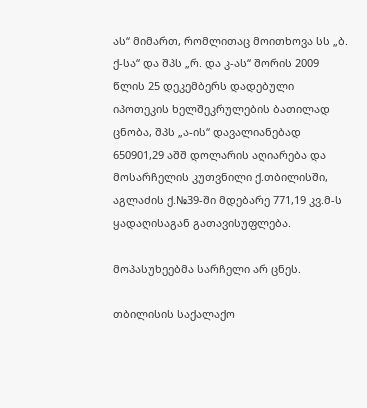ას“ მიმართ, რომლითაც მოითხოვა სს „ბ. ქ-სა“ და შპს „რ. და კ-ას“ შორის 2009 წლის 25 დეკემბერს დადებული იპოთეკის ხელშეკრულების ბათილად ცნობა, შპს „ა-ის“ დავალიანებად 650901,29 აშშ დოლარის აღიარება და მოსარჩელის კუთვნილი ქ.თბილისში, აგლაძის ქ.№39-ში მდებარე 771,19 კვ.მ-ს ყადაღისაგან გათავისუფლება.

მოპასუხეებმა სარჩელი არ ცნეს.

თბილისის საქალაქო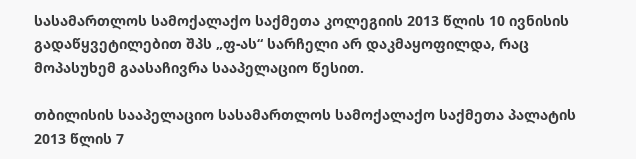სასამართლოს სამოქალაქო საქმეთა კოლეგიის 2013 წლის 10 ივნისის გადაწყვეტილებით შპს „ფ-ას“ სარჩელი არ დაკმაყოფილდა, რაც მოპასუხემ გაასაჩივრა სააპელაციო წესით.

თბილისის სააპელაციო სასამართლოს სამოქალაქო საქმეთა პალატის 2013 წლის 7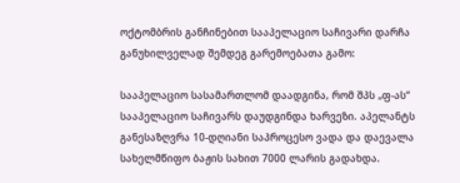ოქტომბრის განჩინებით სააპელაციო საჩივარი დარჩა განუხილველად შემდეგ გარემოებათა გამო:

სააპელაციო სასამართლომ დაადგინა, რომ შპს „ფ-ას“ სააპელაციო საჩივარს დაუდგინდა ხარვეზი. აპელანტს განესაზღვრა 10-დღიანი საპროცესო ვადა და დაევალა სახელმწიფო ბაჟის სახით 7000 ლარის გადახდა.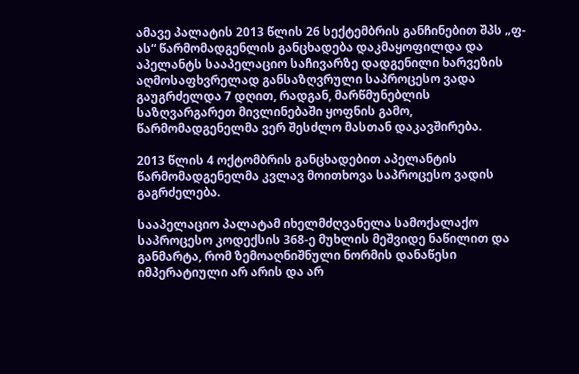ამავე პალატის 2013 წლის 26 სექტემბრის განჩინებით შპს „ფ-ას“ წარმომადგენლის განცხადება დაკმაყოფილდა და აპელანტს სააპელაციო საჩივარზე დადგენილი ხარვეზის აღმოსაფხვრელად განსაზღვრული საპროცესო ვადა გაუგრძელდა 7 დღით, რადგან, მარწმუნებლის საზღვარგარეთ მივლინებაში ყოფნის გამო, წარმომადგენელმა ვერ შესძლო მასთან დაკავშირება.

2013 წლის 4 ოქტომბრის განცხადებით აპელანტის წარმომადგენელმა კვლავ მოითხოვა საპროცესო ვადის გაგრძელება.

სააპელაციო პალატამ იხელმძღვანელა სამოქალაქო საპროცესო კოდექსის 368-ე მუხლის მეშვიდე ნაწილით და განმარტა, რომ ზემოაღნიშნული ნორმის დანაწესი იმპერატიული არ არის და არ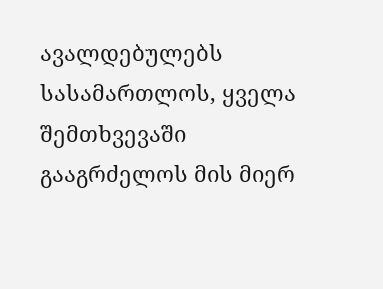ავალდებულებს სასამართლოს, ყველა შემთხვევაში გააგრძელოს მის მიერ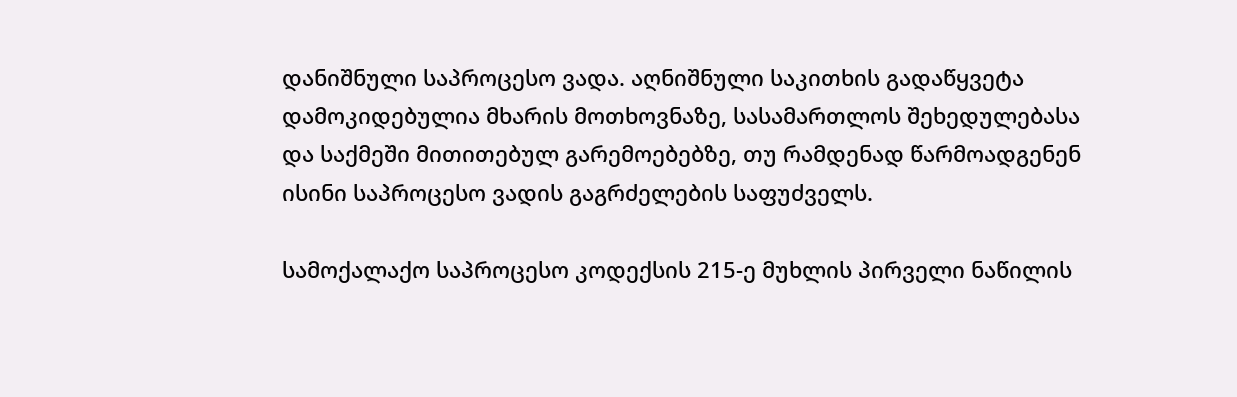დანიშნული საპროცესო ვადა. აღნიშნული საკითხის გადაწყვეტა დამოკიდებულია მხარის მოთხოვნაზე, სასამართლოს შეხედულებასა და საქმეში მითითებულ გარემოებებზე, თუ რამდენად წარმოადგენენ ისინი საპროცესო ვადის გაგრძელების საფუძველს.

სამოქალაქო საპროცესო კოდექსის 215-ე მუხლის პირველი ნაწილის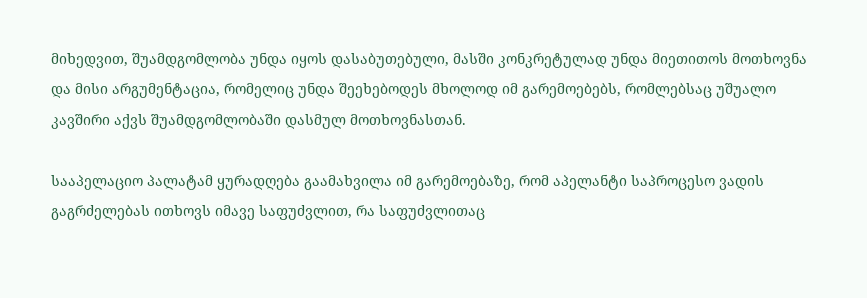მიხედვით, შუამდგომლობა უნდა იყოს დასაბუთებული, მასში კონკრეტულად უნდა მიეთითოს მოთხოვნა და მისი არგუმენტაცია, რომელიც უნდა შეეხებოდეს მხოლოდ იმ გარემოებებს, რომლებსაც უშუალო კავშირი აქვს შუამდგომლობაში დასმულ მოთხოვნასთან.

სააპელაციო პალატამ ყურადღება გაამახვილა იმ გარემოებაზე, რომ აპელანტი საპროცესო ვადის გაგრძელებას ითხოვს იმავე საფუძვლით, რა საფუძვლითაც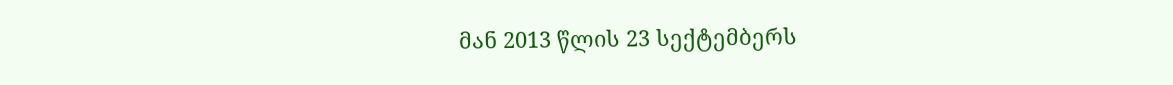მან 2013 წლის 23 სექტემბერს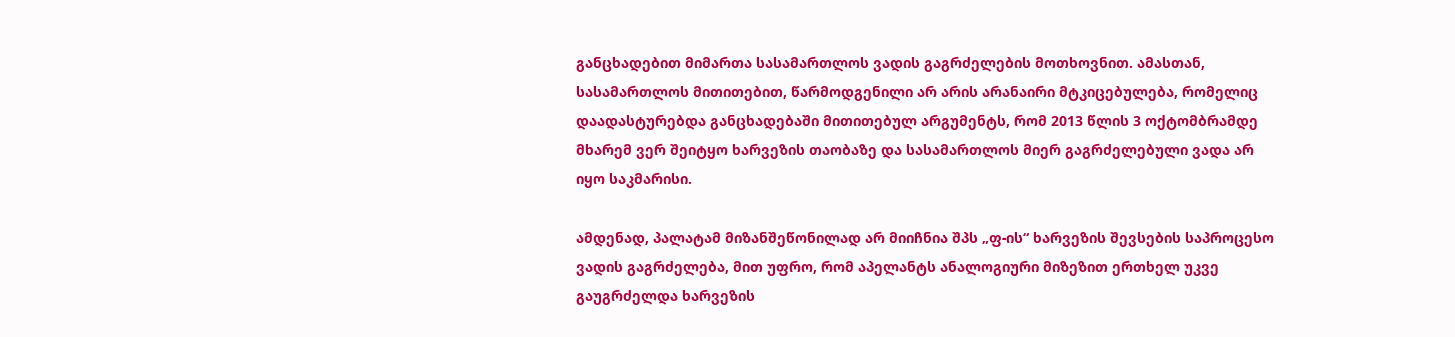განცხადებით მიმართა სასამართლოს ვადის გაგრძელების მოთხოვნით. ამასთან, სასამართლოს მითითებით, წარმოდგენილი არ არის არანაირი მტკიცებულება, რომელიც დაადასტურებდა განცხადებაში მითითებულ არგუმენტს, რომ 2013 წლის 3 ოქტომბრამდე მხარემ ვერ შეიტყო ხარვეზის თაობაზე და სასამართლოს მიერ გაგრძელებული ვადა არ იყო საკმარისი.

ამდენად, პალატამ მიზანშეწონილად არ მიიჩნია შპს „ფ-ის“ ხარვეზის შევსების საპროცესო ვადის გაგრძელება, მით უფრო, რომ აპელანტს ანალოგიური მიზეზით ერთხელ უკვე გაუგრძელდა ხარვეზის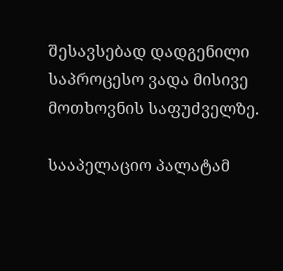შესავსებად დადგენილი საპროცესო ვადა მისივე მოთხოვნის საფუძველზე.

სააპელაციო პალატამ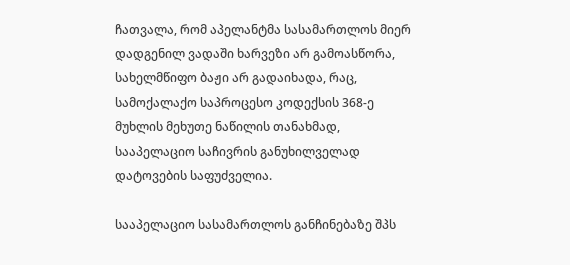ჩათვალა, რომ აპელანტმა სასამართლოს მიერ დადგენილ ვადაში ხარვეზი არ გამოასწორა, სახელმწიფო ბაჟი არ გადაიხადა, რაც, სამოქალაქო საპროცესო კოდექსის 368-ე მუხლის მეხუთე ნაწილის თანახმად, სააპელაციო საჩივრის განუხილველად დატოვების საფუძველია.

სააპელაციო სასამართლოს განჩინებაზე შპს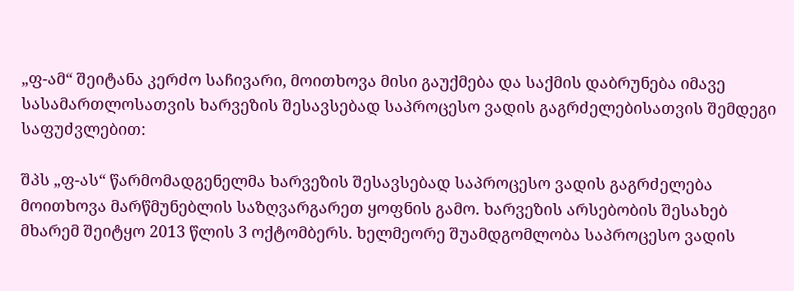„ფ-ამ“ შეიტანა კერძო საჩივარი, მოითხოვა მისი გაუქმება და საქმის დაბრუნება იმავე სასამართლოსათვის ხარვეზის შესავსებად საპროცესო ვადის გაგრძელებისათვის შემდეგი საფუძვლებით:

შპს „ფ-ას“ წარმომადგენელმა ხარვეზის შესავსებად საპროცესო ვადის გაგრძელება მოითხოვა მარწმუნებლის საზღვარგარეთ ყოფნის გამო. ხარვეზის არსებობის შესახებ მხარემ შეიტყო 2013 წლის 3 ოქტომბერს. ხელმეორე შუამდგომლობა საპროცესო ვადის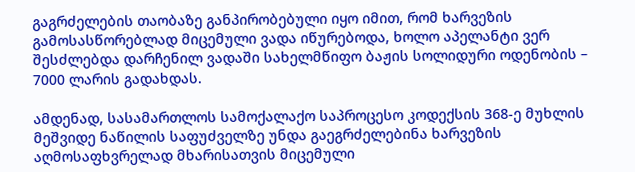გაგრძელების თაობაზე განპირობებული იყო იმით, რომ ხარვეზის გამოსასწორებლად მიცემული ვადა იწურებოდა, ხოლო აპელანტი ვერ შესძლებდა დარჩენილ ვადაში სახელმწიფო ბაჟის სოლიდური ოდენობის – 7000 ლარის გადახდას.

ამდენად, სასამართლოს სამოქალაქო საპროცესო კოდექსის 368-ე მუხლის მეშვიდე ნაწილის საფუძველზე უნდა გაეგრძელებინა ხარვეზის აღმოსაფხვრელად მხარისათვის მიცემული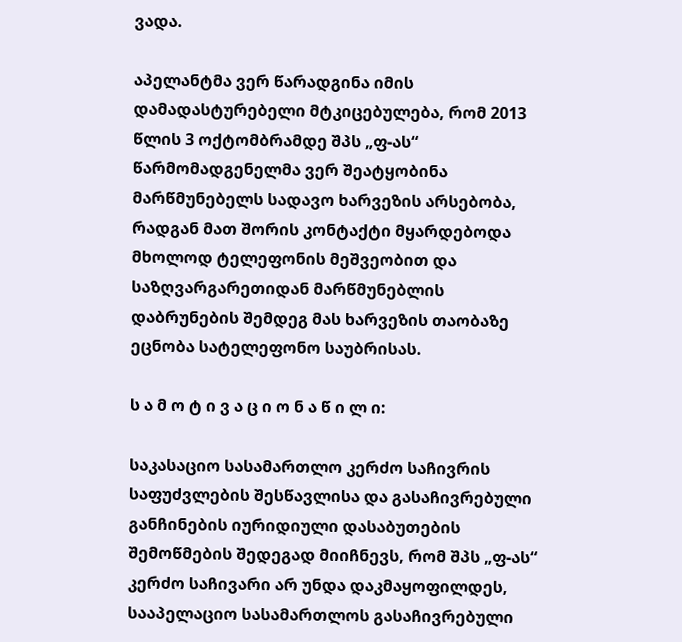ვადა.

აპელანტმა ვერ წარადგინა იმის დამადასტურებელი მტკიცებულება, რომ 2013 წლის 3 ოქტომბრამდე შპს „ფ-ას“ წარმომადგენელმა ვერ შეატყობინა მარწმუნებელს სადავო ხარვეზის არსებობა, რადგან მათ შორის კონტაქტი მყარდებოდა მხოლოდ ტელეფონის მეშვეობით და საზღვარგარეთიდან მარწმუნებლის დაბრუნების შემდეგ მას ხარვეზის თაობაზე ეცნობა სატელეფონო საუბრისას.

ს ა მ ო ტ ი ვ ა ც ი ო ნ ა წ ი ლ ი:

საკასაციო სასამართლო კერძო საჩივრის საფუძვლების შესწავლისა და გასაჩივრებული განჩინების იურიდიული დასაბუთების შემოწმების შედეგად მიიჩნევს, რომ შპს „ფ-ას“ კერძო საჩივარი არ უნდა დაკმაყოფილდეს, სააპელაციო სასამართლოს გასაჩივრებული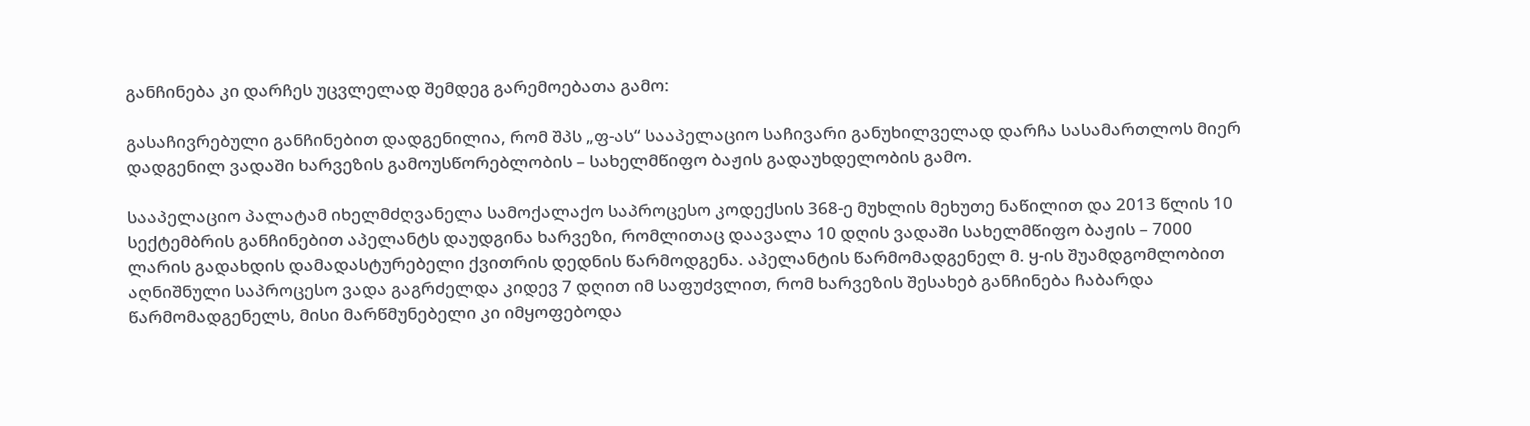განჩინება კი დარჩეს უცვლელად შემდეგ გარემოებათა გამო:

გასაჩივრებული განჩინებით დადგენილია, რომ შპს „ფ-ას“ სააპელაციო საჩივარი განუხილველად დარჩა სასამართლოს მიერ დადგენილ ვადაში ხარვეზის გამოუსწორებლობის – სახელმწიფო ბაჟის გადაუხდელობის გამო.

სააპელაციო პალატამ იხელმძღვანელა სამოქალაქო საპროცესო კოდექსის 368-ე მუხლის მეხუთე ნაწილით და 2013 წლის 10 სექტემბრის განჩინებით აპელანტს დაუდგინა ხარვეზი, რომლითაც დაავალა 10 დღის ვადაში სახელმწიფო ბაჟის – 7000 ლარის გადახდის დამადასტურებელი ქვითრის დედნის წარმოდგენა. აპელანტის წარმომადგენელ მ. ყ-ის შუამდგომლობით აღნიშნული საპროცესო ვადა გაგრძელდა კიდევ 7 დღით იმ საფუძვლით, რომ ხარვეზის შესახებ განჩინება ჩაბარდა წარმომადგენელს, მისი მარწმუნებელი კი იმყოფებოდა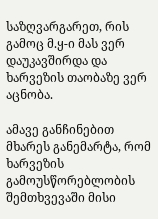საზღვარგარეთ, რის გამოც მ.ყ-ი მას ვერ დაუკავშირდა და ხარვეზის თაობაზე ვერ აცნობა.

ამავე განჩინებით მხარეს განემარტა, რომ ხარვეზის გამოუსწორებლობის შემთხვევაში მისი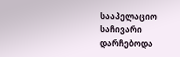სააპელაციო საჩივარი დარჩებოდა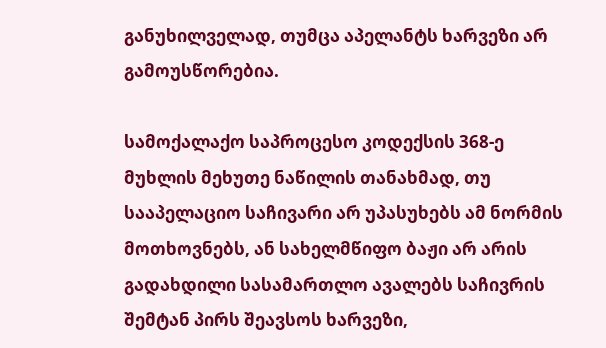განუხილველად, თუმცა აპელანტს ხარვეზი არ გამოუსწორებია.

სამოქალაქო საპროცესო კოდექსის 368-ე მუხლის მეხუთე ნაწილის თანახმად, თუ სააპელაციო საჩივარი არ უპასუხებს ამ ნორმის მოთხოვნებს, ან სახელმწიფო ბაჟი არ არის გადახდილი სასამართლო ავალებს საჩივრის შემტან პირს შეავსოს ხარვეზი,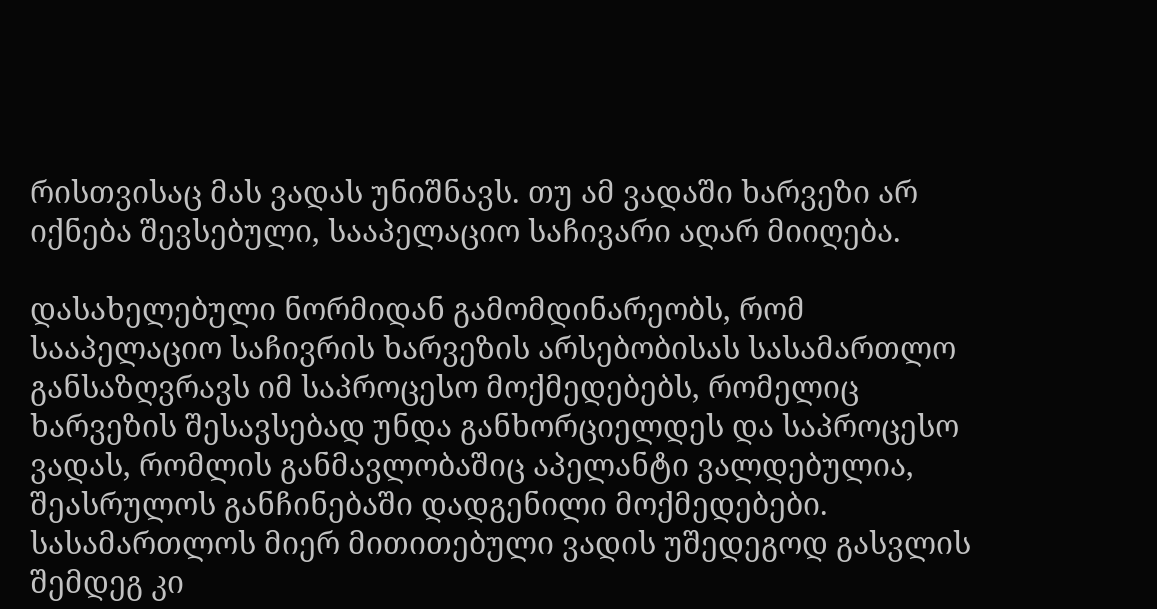რისთვისაც მას ვადას უნიშნავს. თუ ამ ვადაში ხარვეზი არ იქნება შევსებული, სააპელაციო საჩივარი აღარ მიიღება.

დასახელებული ნორმიდან გამომდინარეობს, რომ სააპელაციო საჩივრის ხარვეზის არსებობისას სასამართლო განსაზღვრავს იმ საპროცესო მოქმედებებს, რომელიც ხარვეზის შესავსებად უნდა განხორციელდეს და საპროცესო ვადას, რომლის განმავლობაშიც აპელანტი ვალდებულია, შეასრულოს განჩინებაში დადგენილი მოქმედებები. სასამართლოს მიერ მითითებული ვადის უშედეგოდ გასვლის შემდეგ კი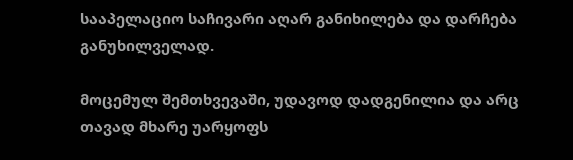სააპელაციო საჩივარი აღარ განიხილება და დარჩება განუხილველად.

მოცემულ შემთხვევაში, უდავოდ დადგენილია და არც თავად მხარე უარყოფს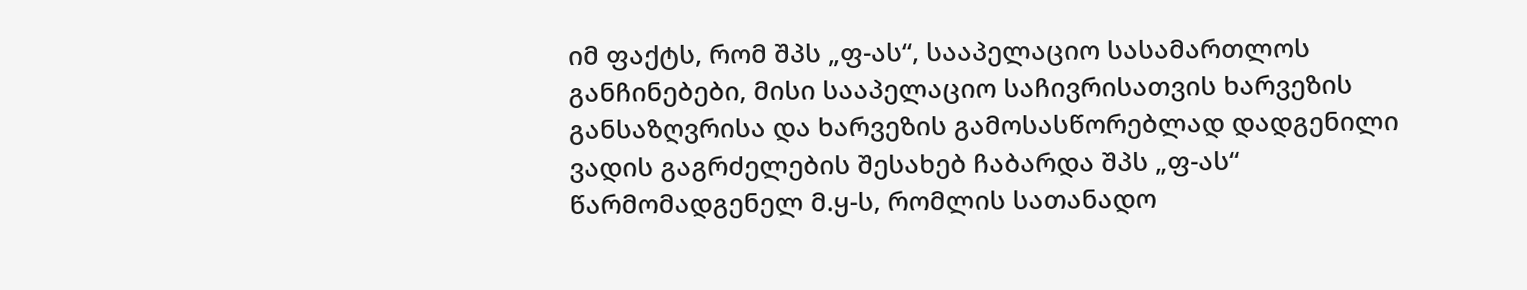იმ ფაქტს, რომ შპს „ფ-ას“, სააპელაციო სასამართლოს განჩინებები, მისი სააპელაციო საჩივრისათვის ხარვეზის განსაზღვრისა და ხარვეზის გამოსასწორებლად დადგენილი ვადის გაგრძელების შესახებ ჩაბარდა შპს „ფ-ას“ წარმომადგენელ მ.ყ-ს, რომლის სათანადო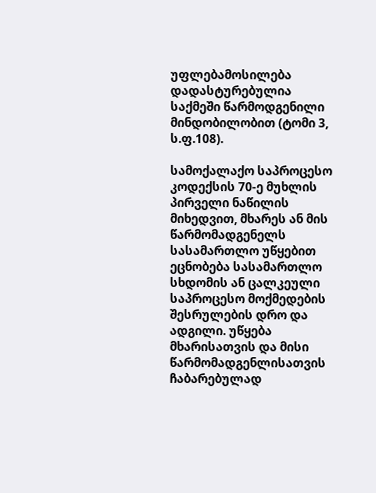უფლებამოსილება დადასტურებულია საქმეში წარმოდგენილი მინდობილობით (ტომი 3, ს.ფ.108).

სამოქალაქო საპროცესო კოდექსის 70-ე მუხლის პირველი ნაწილის მიხედვით, მხარეს ან მის წარმომადგენელს სასამართლო უწყებით ეცნობება სასამართლო სხდომის ან ცალკეული საპროცესო მოქმედების შესრულების დრო და ადგილი. უწყება მხარისათვის და მისი წარმომადგენლისათვის ჩაბარებულად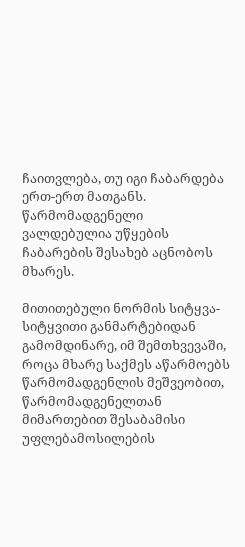ჩაითვლება, თუ იგი ჩაბარდება ერთ-ერთ მათგანს. წარმომადგენელი ვალდებულია უწყების ჩაბარების შესახებ აცნობოს მხარეს.

მითითებული ნორმის სიტყვა-სიტყვითი განმარტებიდან გამომდინარე, იმ შემთხვევაში, როცა მხარე საქმეს აწარმოებს წარმომადგენლის მეშვეობით, წარმომადგენელთან მიმართებით შესაბამისი უფლებამოსილების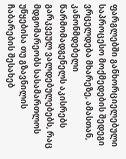ფარგლებში განხორციელებული საპროცესო მოქმედების შედეგი ვრცელდება მხარეზე, ამასთან, კანონმდებელი წარმომადგენელს აკისრებს გარკვეულ ვალდებულებებს, რაც მდგომარეობს სასამართლოს უწყებისა თუ გზავნილის ჩაბარების შესახებ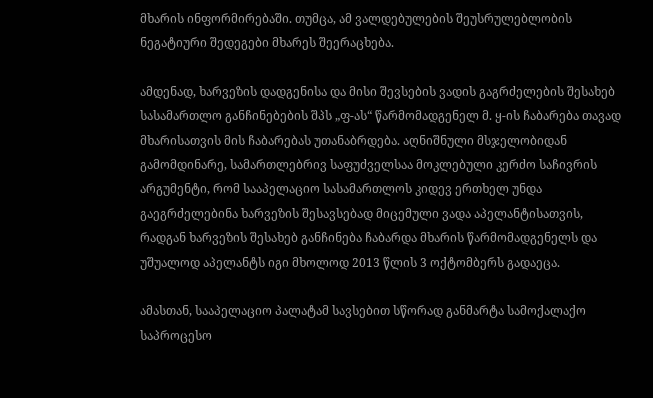მხარის ინფორმირებაში. თუმცა, ამ ვალდებულების შეუსრულებლობის ნეგატიური შედეგები მხარეს შეერაცხება.

ამდენად, ხარვეზის დადგენისა და მისი შევსების ვადის გაგრძელების შესახებ სასამართლო განჩინებების შპს „ფ-ას“ წარმომადგენელ მ. ყ-ის ჩაბარება თავად მხარისათვის მის ჩაბარებას უთანაბრდება. აღნიშნული მსჯელობიდან გამომდინარე, სამართლებრივ საფუძველსაა მოკლებული კერძო საჩივრის არგუმენტი, რომ სააპელაციო სასამართლოს კიდევ ერთხელ უნდა გაეგრძელებინა ხარვეზის შესავსებად მიცემული ვადა აპელანტისათვის, რადგან ხარვეზის შესახებ განჩინება ჩაბარდა მხარის წარმომადგენელს და უშუალოდ აპელანტს იგი მხოლოდ 2013 წლის 3 ოქტომბერს გადაეცა.

ამასთან, სააპელაციო პალატამ სავსებით სწორად განმარტა სამოქალაქო საპროცესო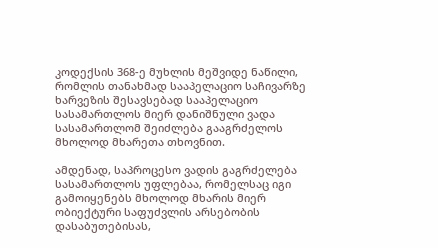კოდექსის 368-ე მუხლის მეშვიდე ნაწილი, რომლის თანახმად სააპელაციო საჩივარზე ხარვეზის შესავსებად სააპელაციო სასამართლოს მიერ დანიშნული ვადა სასამართლომ შეიძლება გააგრძელოს მხოლოდ მხარეთა თხოვნით.

ამდენად, საპროცესო ვადის გაგრძელება სასამართლოს უფლებაა, რომელსაც იგი გამოიყენებს მხოლოდ მხარის მიერ ობიექტური საფუძვლის არსებობის დასაბუთებისას,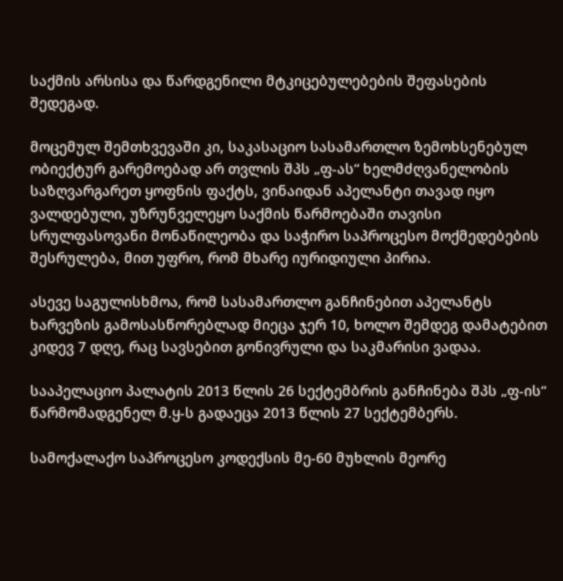საქმის არსისა და წარდგენილი მტკიცებულებების შეფასების შედეგად.

მოცემულ შემთხვევაში კი, საკასაციო სასამართლო ზემოხსენებულ ობიექტურ გარემოებად არ თვლის შპს „ფ-ას“ ხელმძღვანელობის საზღვარგარეთ ყოფნის ფაქტს, ვინაიდან აპელანტი თავად იყო ვალდებული, უზრუნველეყო საქმის წარმოებაში თავისი სრულფასოვანი მონაწილეობა და საჭირო საპროცესო მოქმედებების შესრულება, მით უფრო, რომ მხარე იურიდიული პირია.

ასევე საგულისხმოა, რომ სასამართლო განჩინებით აპელანტს ხარვეზის გამოსასწორებლად მიეცა ჯერ 10, ხოლო შემდეგ დამატებით კიდევ 7 დღე, რაც სავსებით გონივრული და საკმარისი ვადაა.

სააპელაციო პალატის 2013 წლის 26 სექტემბრის განჩინება შპს „ფ-ის“ წარმომადგენელ მ.ყ-ს გადაეცა 2013 წლის 27 სექტემბერს.

სამოქალაქო საპროცესო კოდექსის მე-60 მუხლის მეორე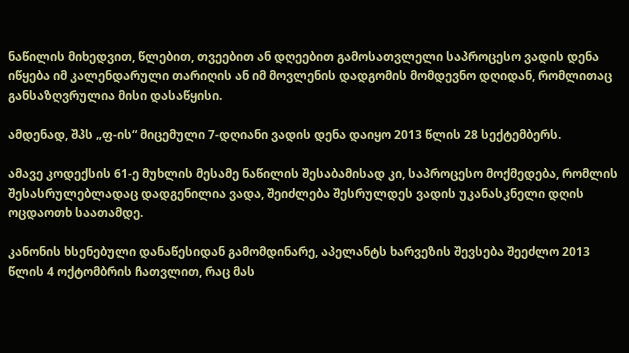ნაწილის მიხედვით, წლებით, თვეებით ან დღეებით გამოსათვლელი საპროცესო ვადის დენა იწყება იმ კალენდარული თარიღის ან იმ მოვლენის დადგომის მომდევნო დღიდან, რომლითაც განსაზღვრულია მისი დასაწყისი.

ამდენად, შპს „ფ-ის“ მიცემული 7-დღიანი ვადის დენა დაიყო 2013 წლის 28 სექტემბერს.

ამავე კოდექსის 61-ე მუხლის მესამე ნაწილის შესაბამისად კი, საპროცესო მოქმედება, რომლის შესასრულებლადაც დადგენილია ვადა, შეიძლება შესრულდეს ვადის უკანასკნელი დღის ოცდაოთხ საათამდე.

კანონის ხსენებული დანაწესიდან გამომდინარე, აპელანტს ხარვეზის შევსება შეეძლო 2013 წლის 4 ოქტომბრის ჩათვლით, რაც მას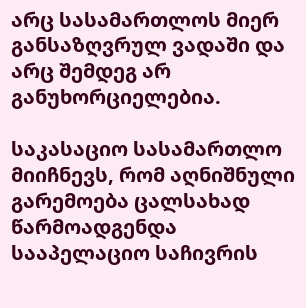არც სასამართლოს მიერ განსაზღვრულ ვადაში და არც შემდეგ არ განუხორციელებია.

საკასაციო სასამართლო მიიჩნევს, რომ აღნიშნული გარემოება ცალსახად წარმოადგენდა სააპელაციო საჩივრის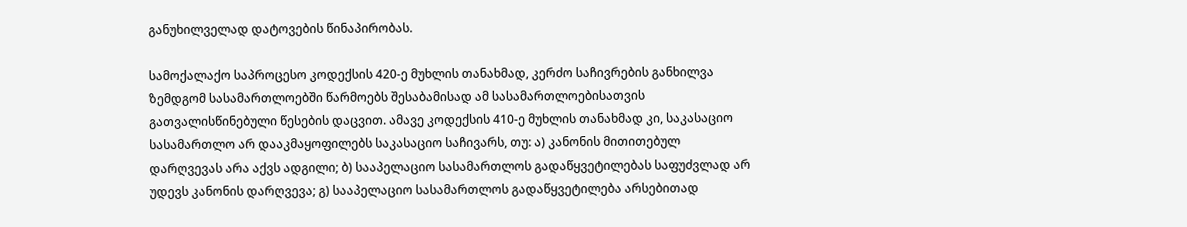განუხილველად დატოვების წინაპირობას.

სამოქალაქო საპროცესო კოდექსის 420-ე მუხლის თანახმად, კერძო საჩივრების განხილვა ზემდგომ სასამართლოებში წარმოებს შესაბამისად ამ სასამართლოებისათვის გათვალისწინებული წესების დაცვით. ამავე კოდექსის 410-ე მუხლის თანახმად კი, საკასაციო სასამართლო არ დააკმაყოფილებს საკასაციო საჩივარს, თუ: ა) კანონის მითითებულ დარღვევას არა აქვს ადგილი; ბ) სააპელაციო სასამართლოს გადაწყვეტილებას საფუძვლად არ უდევს კანონის დარღვევა; გ) სააპელაციო სასამართლოს გადაწყვეტილება არსებითად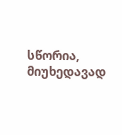სწორია, მიუხედავად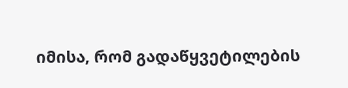იმისა, რომ გადაწყვეტილების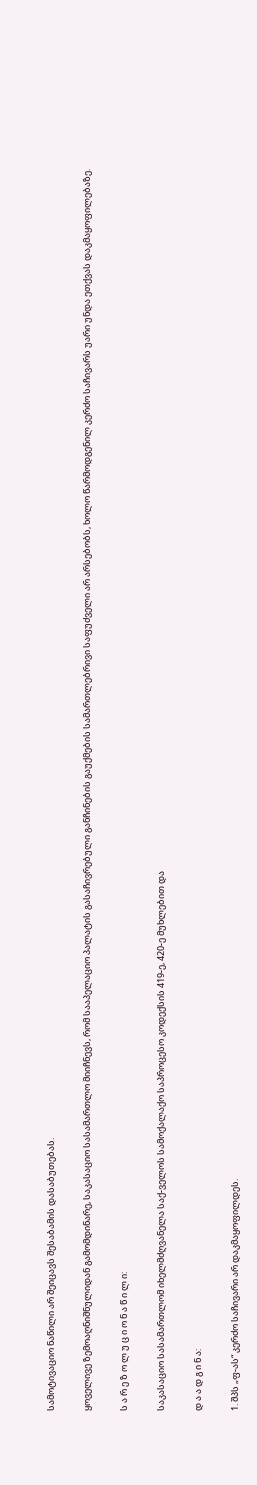სამოტივაციო ნაწილი არ შეიცავს შესაბამის დასაბუთებას.

ყოველივე ზემოაღნიშნულიდან გამომდინარე, საკასაციო სასამართლო მიიჩნევს, რომ სააპელაციო პალატის გასაჩივრებული განჩინების გაუქმების სამართლებრივი საფუძველი არ არსებობს, ხოლო წარმოდგენილ კერძო საჩივარს უარი უნდა ეთქვას დაკმაყოფილებაზე.

ს ა რ ე ზ ო ლ უ ც ი ო ნ ა წ ი ლ ი:

საკასაციო სასამართლომ იხელმძღვანელა საქ-ველოს სამოქალაქო საპროცესო კოდექსის 419-ე, 420-ე მუხლებით და

დ ა ა დ გ ი ნ ა:

1. შპს „ფ-ას“ კერძო საჩივარი არ დაკმაყოფილდეს.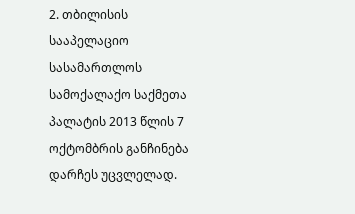2. თბილისის სააპელაციო სასამართლოს სამოქალაქო საქმეთა პალატის 2013 წლის 7 ოქტომბრის განჩინება დარჩეს უცვლელად.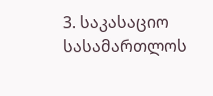3. საკასაციო სასამართლოს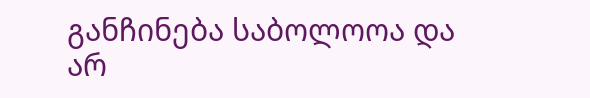განჩინება საბოლოოა და არ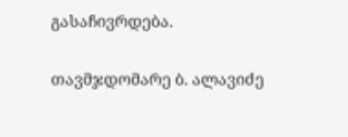გასაჩივრდება.

თავმჯდომარე ბ. ალავიძე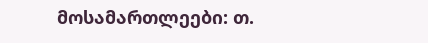მოსამართლეები: თ.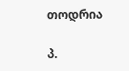თოდრია

პ.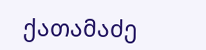ქათამაძე